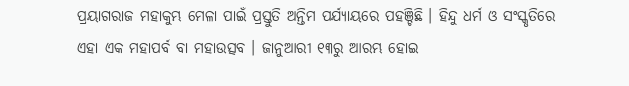ପ୍ରୟାଗରାଜ ମହାକୁମ୍ଭ ମେଳା ପାଇଁ ପ୍ରସ୍ତୁତି ଅନ୍ତିମ ପର୍ଯ୍ୟାୟରେ ପହଞ୍ଚିଛି । ହିନ୍ଦୁ ଧର୍ମ ଓ ସଂସ୍କୃତିରେ ଏହା ଏକ ମହାପର୍ବ ବା ମହାଉତ୍ସବ । ଜାନୁଆରୀ ୧୩ରୁ ଆରମ୍ଭ ହୋଇ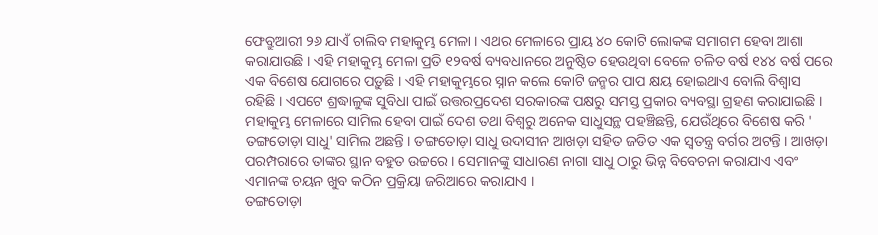ଫେବ୍ରୁଆରୀ ୨୬ ଯାଏଁ ଚାଲିବ ମହାକୁମ୍ଭ ମେଳା । ଏଥର ମେଳାରେ ପ୍ରାୟ ୪୦ କୋଟି ଲୋକଙ୍କ ସମାଗମ ହେବା ଆଶା କରାଯାଉଛି । ଏହି ମହାକୁମ୍ଭ ମେଳା ପ୍ରତି ୧୨ବର୍ଷ ବ୍ୟବଧାନରେ ଅନୁଷ୍ଠିତ ହେଉଥିବା ବେଳେ ଚଳିତ ବର୍ଷ ୧୪୪ ବର୍ଷ ପରେ ଏକ ବିଶେଷ ଯୋଗରେ ପଡ଼ୁଛି । ଏହି ମହାକୁମ୍ଭରେ ସ୍ନାନ କଲେ କୋଟି ଜନ୍ମର ପାପ କ୍ଷୟ ହୋଇଥାଏ ବୋଲି ବିଶ୍ବାସ ରହିଛି । ଏପଟେ ଶ୍ରଦ୍ଧାଳୁଙ୍କ ସୁବିଧା ପାଇଁ ଉତ୍ତରପ୍ରଦେଶ ସରକାରଙ୍କ ପକ୍ଷରୁ ସମସ୍ତ ପ୍ରକାର ବ୍ୟବସ୍ଥା ଗ୍ରହଣ କରାଯାଇଛି । ମହାକୁମ୍ଭ ମେଳାରେ ସାମିଲ ହେବା ପାଇଁ ଦେଶ ତଥା ବିଶ୍ୱରୁ ଅନେକ ସାଧୁସନ୍ଥ ପହଞ୍ଚିଛନ୍ତି, ଯେଉଁଥିରେ ବିଶେଷ କରି ' ତଙ୍ଗତୋଡ଼ା ସାଧୁ' ସାମିଲ ଅଛନ୍ତି । ତଙ୍ଗତୋଡ଼ା ସାଧୁ ଉଦାସୀନ ଆଖଡ଼ା ସହିତ ଜଡିତ ଏକ ସ୍ୱତନ୍ତ୍ର ବର୍ଗର ଅଟନ୍ତି । ଆଖଡ଼ା ପରମ୍ପରାରେ ତାଙ୍କର ସ୍ଥାନ ବହୁତ ଉଚ୍ଚରେ । ସେମାନଙ୍କୁ ସାଧାରଣ ନାଗା ସାଧୁ ଠାରୁ ଭିନ୍ନ ବିବେଚନା କରାଯାଏ ଏବଂ ଏମାନଙ୍କ ଚୟନ ଖୁବ କଠିନ ପ୍ରକ୍ରିୟା ଜରିଆରେ କରାଯାଏ ।
ତଙ୍ଗତୋଡ଼ା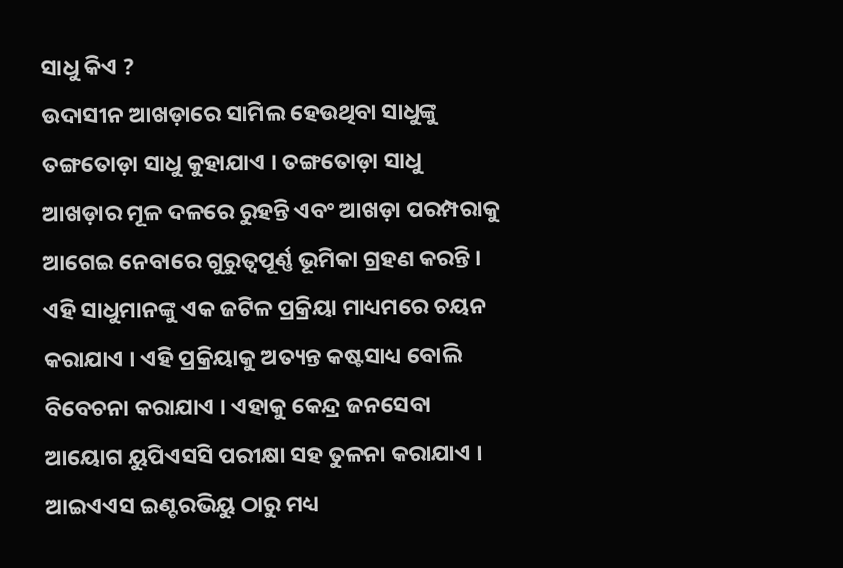ସାଧୁ କିଏ ?
ଉଦାସୀନ ଆଖଡ଼ାରେ ସାମିଲ ହେଉଥିବା ସାଧୁଙ୍କୁ ତଙ୍ଗତୋଡ଼ା ସାଧୁ କୁହାଯାଏ । ତଙ୍ଗତୋଡ଼ା ସାଧୁ ଆଖଡ଼ାର ମୂଳ ଦଳରେ ରୁହନ୍ତି ଏବଂ ଆଖଡ଼ା ପରମ୍ପରାକୁ ଆଗେଇ ନେବାରେ ଗୁରୁତ୍ୱପୂର୍ଣ୍ଣ ଭୂମିକା ଗ୍ରହଣ କରନ୍ତି । ଏହି ସାଧୁମାନଙ୍କୁ ଏକ ଜଟିଳ ପ୍ରକ୍ରିୟା ମାଧ୍ୟମରେ ଚୟନ କରାଯାଏ । ଏହି ପ୍ରକ୍ରିୟାକୁ ଅତ୍ୟନ୍ତ କଷ୍ଟସାଧ୍ୟ ବୋଲି ବିବେଚନା କରାଯାଏ । ଏହାକୁ କେନ୍ଦ୍ର ଜନସେବା ଆୟୋଗ ୟୁପିଏସସି ପରୀକ୍ଷା ସହ ତୁଳନା କରାଯାଏ । ଆଇଏଏସ ଇଣ୍ଟରଭିୟୁ ଠାରୁ ମଧ୍ୟ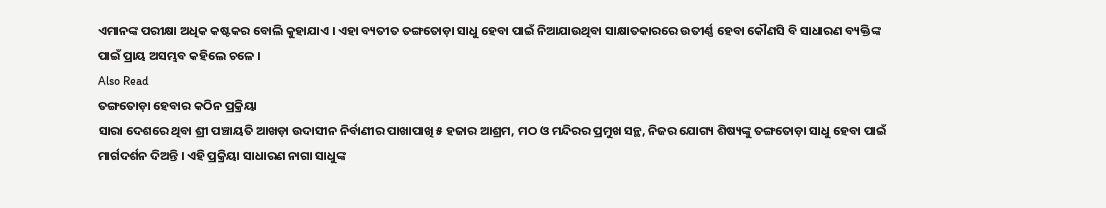ଏମାନଙ୍କ ପରୀକ୍ଷା ଅଧିକ କଷ୍ଟକର ବୋଲି କୁହାଯାଏ । ଏହା ବ୍ୟତୀତ ତଙ୍ଗତୋଡ଼ା ସାଧୁ ହେବା ପାଇଁ ନିଆଯାଉଥିବା ସାକ୍ଷାତକାରରେ ଉତୀର୍ଣ୍ଣ ହେବା କୌଣସି ବି ସାଧାରଣ ବ୍ୟକ୍ତିଙ୍କ ପାଇଁ ପ୍ରାୟ ଅସମ୍ଭବ କହିଲେ ଚଳେ ।
Also Read
ତଙ୍ଗତୋଡ଼ା ହେବାର କଠିନ ପ୍ରକ୍ରିୟା
ସାରା ଦେଶରେ ଥିବା ଶ୍ରୀ ପଞ୍ଚାୟତି ଆଖଡ଼ା ଉଦାସୀନ ନିର୍ବାଣୀର ପାଖାପାଖି ୫ ହଜାର ଆଶ୍ରମ, ମଠ ଓ ମନ୍ଦିରର ପ୍ରମୁଖ ସନ୍ଥ, ନିଜର ଯୋଗ୍ୟ ଶିଷ୍ୟଙ୍କୁ ତଙ୍ଗତୋଡ଼ା ସାଧୁ ହେବା ପାଇଁ ମାର୍ଗଦର୍ଶନ ଦିଅନ୍ତି । ଏହି ପ୍ରକ୍ରିୟା ସାଧାରଣ ନାଗା ସାଧୁଙ୍କ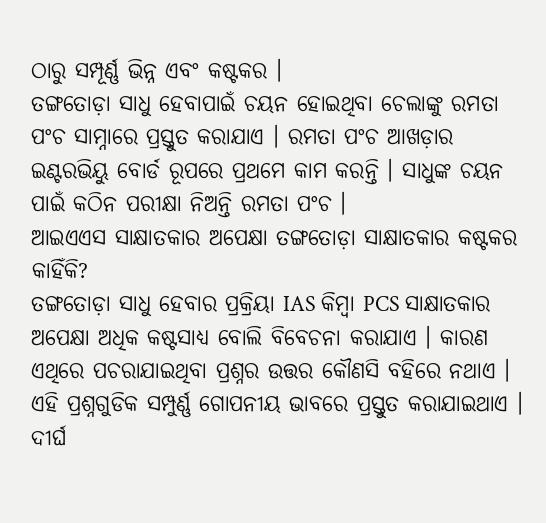ଠାରୁ ସମ୍ପୂର୍ଣ୍ଣ ଭିନ୍ନ ଏବଂ କଷ୍ଟକର ।
ତଙ୍ଗତୋଡ଼ା ସାଧୁ ହେବାପାଇଁ ଚୟନ ହୋଇଥିବା ଚେଲାଙ୍କୁ ରମତା ପଂଚ ସାମ୍ନାରେ ପ୍ରସ୍ତୁତ କରାଯାଏ । ରମତା ପଂଚ ଆଖଡ଼ାର ଇଣ୍ଟରଭିୟୁ ବୋର୍ଡ ରୂପରେ ପ୍ରଥମେ କାମ କରନ୍ତି । ସାଧୁଙ୍କ ଚୟନ ପାଇଁ କଠିନ ପରୀକ୍ଷା ନିଅନ୍ତି ରମତା ପଂଚ ।
ଆଇଏଏସ ସାକ୍ଷାତକାର ଅପେକ୍ଷା ତଙ୍ଗତୋଡ଼ା ସାକ୍ଷାତକାର କଷ୍ଟକର କାହିଁକି?
ତଙ୍ଗତୋଡ଼ା ସାଧୁ ହେବାର ପ୍ରକ୍ରିୟା IAS କିମ୍ବା PCS ସାକ୍ଷାତକାର ଅପେକ୍ଷା ଅଧିକ କଷ୍ଟସାଧ୍ୟ ବୋଲି ବିବେଚନା କରାଯାଏ । କାରଣ ଏଥିରେ ପଚରାଯାଇଥିବା ପ୍ରଶ୍ନର ଉତ୍ତର କୌଣସି ବହିରେ ନଥାଏ । ଏହି ପ୍ରଶ୍ନଗୁଡିକ ସମ୍ପୁର୍ଣ୍ଣ ଗୋପନୀୟ ଭାବରେ ପ୍ରସ୍ତୁତ କରାଯାଇଥାଏ । ଦୀର୍ଘ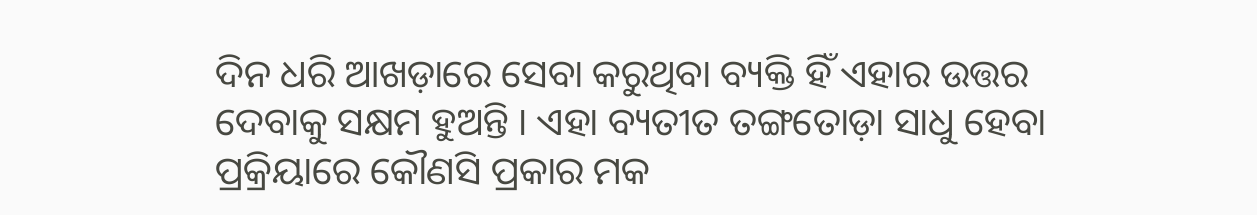ଦିନ ଧରି ଆଖଡ଼ାରେ ସେବା କରୁଥିବା ବ୍ୟକ୍ତି ହିଁ ଏହାର ଉତ୍ତର ଦେବାକୁ ସକ୍ଷମ ହୁଅନ୍ତି । ଏହା ବ୍ୟତୀତ ତଙ୍ଗତୋଡ଼ା ସାଧୁ ହେବା ପ୍ରକ୍ରିୟାରେ କୌଣସି ପ୍ରକାର ମକ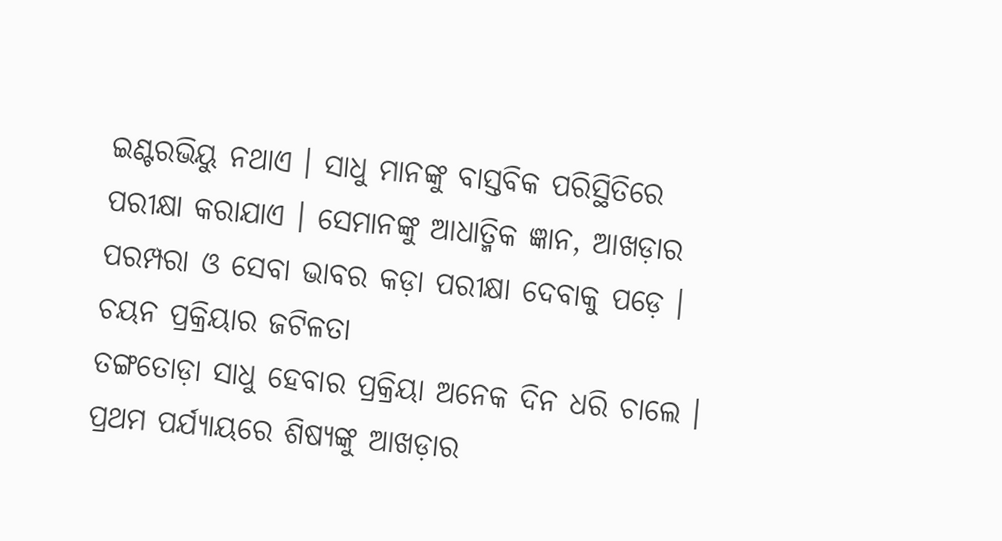ଇଣ୍ଟରଭିୟୁ ନଥାଏ । ସାଧୁ ମାନଙ୍କୁ ବାସ୍ତବିକ ପରିସ୍ଥିତିରେ ପରୀକ୍ଷା କରାଯାଏ । ସେମାନଙ୍କୁ ଆଧାତ୍ମିକ ଜ୍ଞାନ, ଆଖଡ଼ାର ପରମ୍ପରା ଓ ସେବା ଭାବର କଡ଼ା ପରୀକ୍ଷା ଦେବାକୁ ପଡ଼େ ।
ଚୟନ ପ୍ରକ୍ରିୟାର ଜଟିଳତା
ତଙ୍ଗତୋଡ଼ା ସାଧୁ ହେବାର ପ୍ରକ୍ରିୟା ଅନେକ ଦିନ ଧରି ଚାଲେ । ପ୍ରଥମ ପର୍ଯ୍ୟାୟରେ ଶିଷ୍ୟଙ୍କୁ ଆଖଡ଼ାର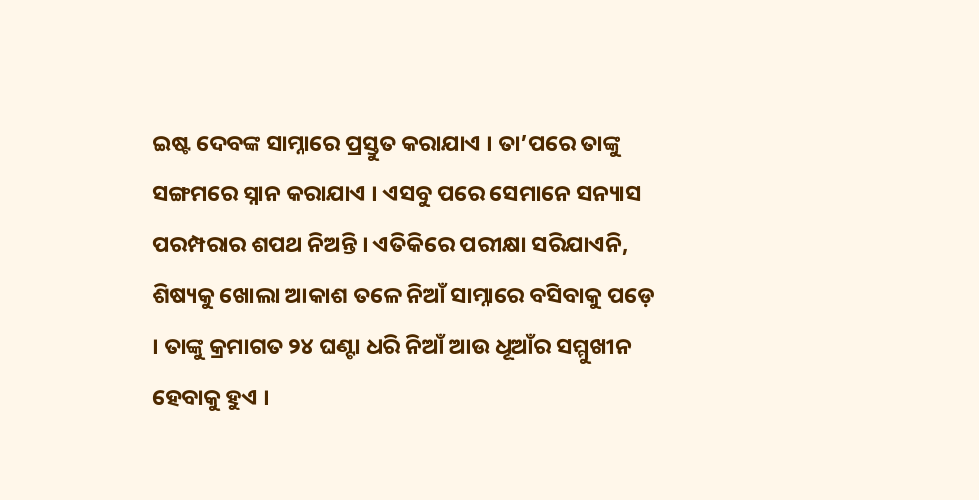ଇଷ୍ଟ ଦେବଙ୍କ ସାମ୍ନାରେ ପ୍ରସ୍ତୁତ କରାଯାଏ । ତା’ପରେ ତାଙ୍କୁ ସଙ୍ଗମରେ ସ୍ନାନ କରାଯାଏ । ଏସବୁ ପରେ ସେମାନେ ସନ୍ୟାସ ପରମ୍ପରାର ଶପଥ ନିଅନ୍ତି । ଏତିକିରେ ପରୀକ୍ଷା ସରିଯାଏନି, ଶିଷ୍ୟକୁ ଖୋଲା ଆକାଶ ତଳେ ନିଆଁ ସାମ୍ନାରେ ବସିବାକୁ ପଡ଼େ । ତାଙ୍କୁ କ୍ରମାଗତ ୨୪ ଘଣ୍ଟା ଧରି ନିଆଁ ଆଉ ଧୂଆଁର ସମ୍ମୁଖୀନ ହେବାକୁ ହୁଏ ।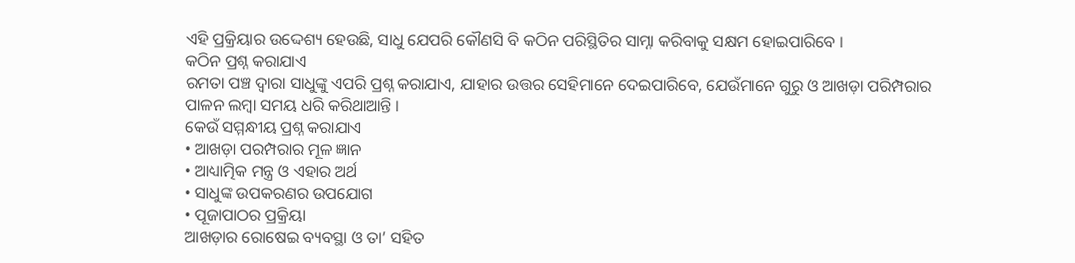ଏହି ପ୍ରକ୍ରିୟାର ଉଦ୍ଦେଶ୍ୟ ହେଉଛି, ସାଧୁ ଯେପରି କୌଣସି ବି କଠିନ ପରିସ୍ଥିତିର ସାମ୍ନା କରିବାକୁ ସକ୍ଷମ ହୋଇପାରିବେ ।
କଠିନ ପ୍ରଶ୍ନ କରାଯାଏ
ରମତା ପଞ୍ଚ ଦ୍ୱାରା ସାଧୁଙ୍କୁ ଏପରି ପ୍ରଶ୍ନ କରାଯାଏ, ଯାହାର ଉତ୍ତର ସେହିମାନେ ଦେଇପାରିବେ, ଯେଉଁମାନେ ଗୁରୁ ଓ ଆଖଡ଼ା ପରିମ୍ପରାର ପାଳନ ଲମ୍ବା ସମୟ ଧରି କରିଥାଆନ୍ତି ।
କେଉଁ ସମ୍ମନ୍ଧୀୟ ପ୍ରଶ୍ନ କରାଯାଏ
• ଆଖଡ଼ା ପରମ୍ପରାର ମୂଳ ଜ୍ଞାନ
• ଆଧ୍ୟାତ୍ମିକ ମନ୍ତ୍ର ଓ ଏହାର ଅର୍ଥ
• ସାଧୁଙ୍କ ଉପକରଣର ଉପଯୋଗ
• ପୂଜାପାଠର ପ୍ରକ୍ରିୟା
ଆଖଡ଼ାର ରୋଷେଇ ବ୍ୟବସ୍ଥା ଓ ତା’ ସହିତ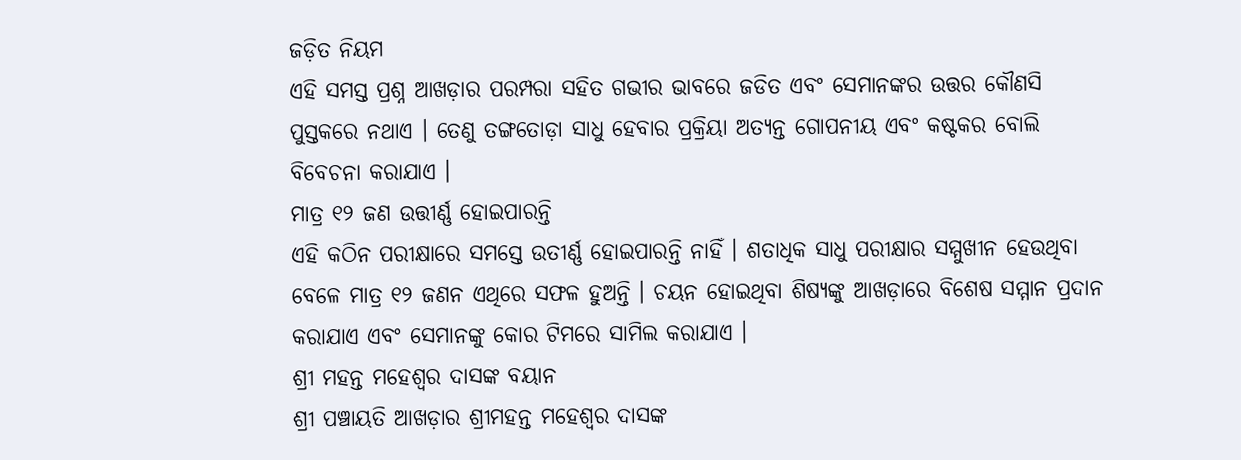ଜଡ଼ିତ ନିୟମ
ଏହି ସମସ୍ତ ପ୍ରଶ୍ନ ଆଖଡ଼ାର ପରମ୍ପରା ସହିତ ଗଭୀର ଭାବରେ ଜଡିତ ଏବଂ ସେମାନଙ୍କର ଉତ୍ତର କୌଣସି ପୁସ୍ତକରେ ନଥାଏ । ତେଣୁ ତଙ୍ଗତୋଡ଼ା ସାଧୁ ହେବାର ପ୍ରକ୍ରିୟା ଅତ୍ୟନ୍ତ ଗୋପନୀୟ ଏବଂ କଷ୍ଟକର ବୋଲି ବିବେଚନା କରାଯାଏ ।
ମାତ୍ର ୧୨ ଜଣ ଉତ୍ତୀର୍ଣ୍ଣ ହୋଇପାରନ୍ତି
ଏହି କଠିନ ପରୀକ୍ଷାରେ ସମସ୍ତେ ଉତୀର୍ଣ୍ଣ ହୋଇପାରନ୍ତି ନାହିଁ । ଶତାଧିକ ସାଧୁ ପରୀକ୍ଷାର ସମ୍ମୁଖୀନ ହେଉଥିବା ବେଳେ ମାତ୍ର ୧୨ ଜଣନ ଏଥିରେ ସଫଳ ହୁଅନ୍ତି । ଚୟନ ହୋଇଥିବା ଶିଷ୍ୟଙ୍କୁ ଆଖଡ଼ାରେ ବିଶେଷ ସମ୍ମାନ ପ୍ରଦାନ କରାଯାଏ ଏବଂ ସେମାନଙ୍କୁ କୋର ଟିମରେ ସାମିଲ କରାଯାଏ ।
ଶ୍ରୀ ମହନ୍ତ ମହେଶ୍ୱର ଦାସଙ୍କ ବୟାନ
ଶ୍ରୀ ପଞ୍ଚାୟତି ଆଖଡ଼ାର ଶ୍ରୀମହନ୍ତ ମହେଶ୍ୱର ଦାସଙ୍କ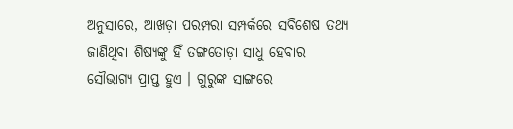ଅନୁସାରେ, ଆଖଡ଼ା ପରମ୍ପରା ସମ୍ପର୍କରେ ସବିଶେଷ ତଥ୍ୟ ଜାଣିଥିବା ଶିଷ୍ୟଙ୍କୁ ହିଁ ତଙ୍ଗତୋଡ଼ା ସାଧୁ ହେବାର ସୌଭାଗ୍ୟ ପ୍ରାପ୍ତ ହୁଏ । ଗୁରୁଙ୍କ ସାଙ୍ଗରେ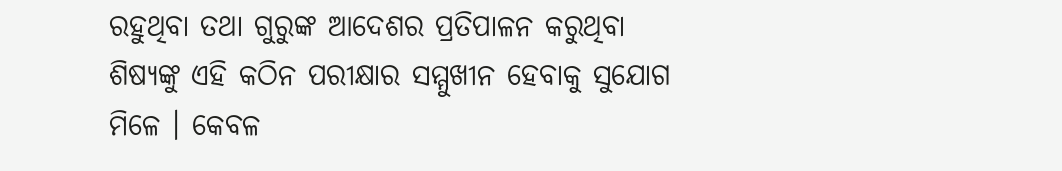ରହୁଥିବା ତଥା ଗୁରୁଙ୍କ ଆଦେଶର ପ୍ରତିପାଳନ କରୁଥିବା ଶିଷ୍ୟଙ୍କୁ ଏହି କଠିନ ପରୀକ୍ଷାର ସମ୍ମୁଖୀନ ହେବାକୁ ସୁଯୋଗ ମିଳେ । କେବଳ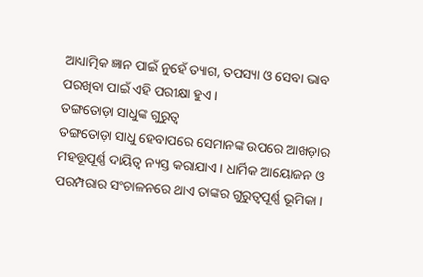ଆଧ୍ୟାତ୍ମିକ ଜ୍ଞାନ ପାଇଁ ନୁହେଁ ତ୍ୟାଗ, ତପସ୍ୟା ଓ ସେବା ଭାବ ପରଖିବା ପାଇଁ ଏହି ପରୀକ୍ଷା ହୁଏ ।
ତଙ୍ଗତୋଡ଼ା ସାଧୁଙ୍କ ଗୁରୁତ୍ୱ
ତଙ୍ଗତୋଡ଼ା ସାଧୁ ହେବାପରେ ସେମାନଙ୍କ ଉପରେ ଆଖଡ଼ାର ମହତ୍ତୂପୂର୍ଣ୍ଣ ଦାୟିତ୍ୱ ନ୍ୟସ୍ତ କରାଯାଏ । ଧାର୍ମିକ ଆୟୋଜନ ଓ ପରମ୍ପରାର ସଂଚାଳନରେ ଥାଏ ତାଙ୍କର ଗୁରୁତ୍ୱପୂର୍ଣ୍ଣ ଭୂମିକା ।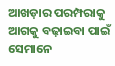ଆଖଡ଼ାର ପରମ୍ପରାକୁ ଆଗକୁ ବଢ଼ାଇବା ପାଇଁ ସେମାନେ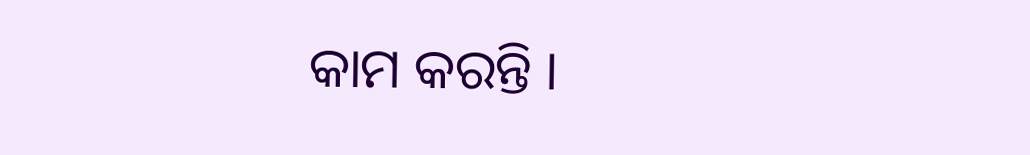କାମ କରନ୍ତି ।